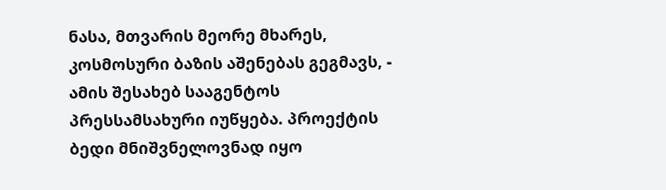ნასა, მთვარის მეორე მხარეს, კოსმოსური ბაზის აშენებას გეგმავს, - ამის შესახებ სააგენტოს პრესსამსახური იუწყება. პროექტის ბედი მნიშვნელოვნად იყო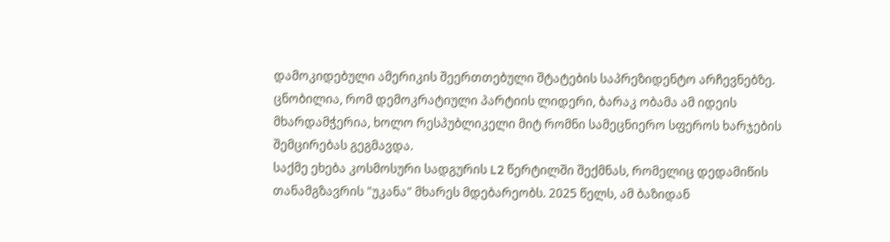დამოკიდებული ამერიკის შეერთთებული შტატების საპრეზიდენტო არჩევნებზე. ცნობილია, რომ დემოკრატიული პარტიის ლიდერი, ბარაკ ობამა ამ იდეის მხარდამჭერია, ხოლო რესპუბლიკელი მიტ რომნი სამეცნიერო სფეროს ხარჯების შემცირებას გეგმავდა.
საქმე ეხება კოსმოსური სადგურის L2 წერტილში შექმნას, რომელიც დედამიწის თანამგზავრის "უკანა" მხარეს მდებარეობს. 2025 წელს, ამ ბაზიდან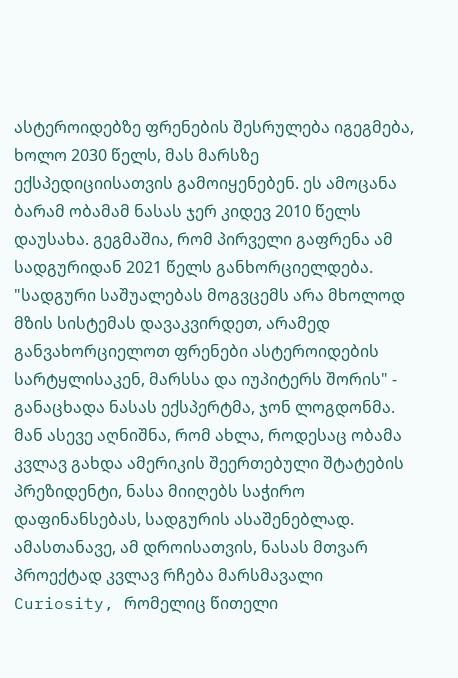ასტეროიდებზე ფრენების შესრულება იგეგმება, ხოლო 2030 წელს, მას მარსზე ექსპედიციისათვის გამოიყენებენ. ეს ამოცანა ბარამ ობამამ ნასას ჯერ კიდევ 2010 წელს დაუსახა. გეგმაშია, რომ პირველი გაფრენა ამ სადგურიდან 2021 წელს განხორციელდება.
"სადგური საშუალებას მოგვცემს არა მხოლოდ მზის სისტემას დავაკვირდეთ, არამედ განვახორციელოთ ფრენები ასტეროიდების სარტყლისაკენ, მარსსა და იუპიტერს შორის" - განაცხადა ნასას ექსპერტმა, ჯონ ლოგდონმა. მან ასევე აღნიშნა, რომ ახლა, როდესაც ობამა კვლავ გახდა ამერიკის შეერთებული შტატების პრეზიდენტი, ნასა მიიღებს საჭირო დაფინანსებას, სადგურის ასაშენებლად.
ამასთანავე, ამ დროისათვის, ნასას მთვარ პროექტად კვლავ რჩება მარსმავალი Curiosity, რომელიც წითელი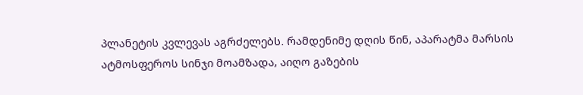პლანეტის კვლევას აგრძელებს. რამდენიმე დღის წინ, აპარატმა მარსის ატმოსფეროს სინჯი მოამზადა, აიღო გაზების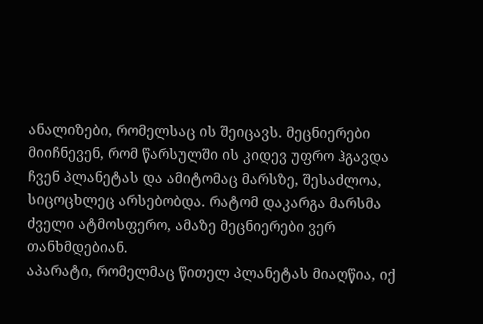ანალიზები, რომელსაც ის შეიცავს. მეცნიერები მიიჩნევენ, რომ წარსულში ის კიდევ უფრო ჰგავდა ჩვენ პლანეტას და ამიტომაც მარსზე, შესაძლოა, სიცოცხლეც არსებობდა. რატომ დაკარგა მარსმა ძველი ატმოსფერო, ამაზე მეცნიერები ვერ თანხმდებიან.
აპარატი, რომელმაც წითელ პლანეტას მიაღწია, იქ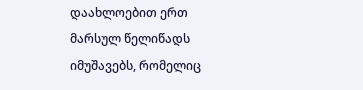დაახლოებით ერთ მარსულ წელიწადს იმუშავებს, რომელიც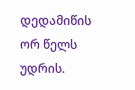დედამიწის ორ წელს უდრის.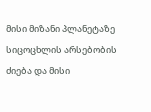მისი მიზანი პლანეტაზე სიცოცხლის არსებობის ძიება და მისი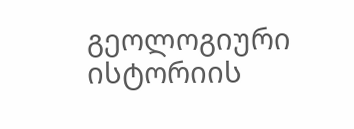გეოლოგიური ისტორიის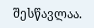შესწავლაა.